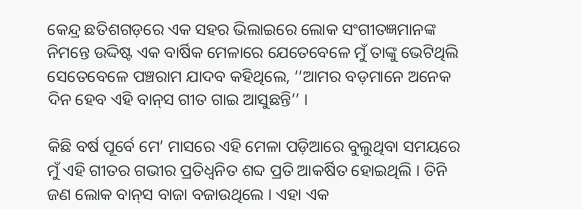କେନ୍ଦ୍ର ଛତିଶଗଡ଼ରେ ଏକ ସହର ଭିଲାଇରେ ଲୋକ ସଂଗୀତଜ୍ଞମାନଙ୍କ ନିମନ୍ତେ ଉଦ୍ଦିଷ୍ଟ ଏକ ବାର୍ଷିକ ମେଳାରେ ଯେତେବେଳେ ମୁଁ ତାଙ୍କୁ ଭେଟିଥିଲି ସେତେବେଳେ ପଞ୍ଚରାମ ଯାଦବ କହିଥିଲେ, ‘‘ଆମର ବଡ଼ମାନେ ଅନେକ ଦିନ ହେବ ଏହି ବାନ୍‌ସ ଗୀତ ଗାଇ ଆସୁଛନ୍ତି’’ ।

କିଛି ବର୍ଷ ପୂର୍ବେ ମେ’ ମାସରେ ଏହି ମେଳା ପଡ଼ିଆରେ ବୁଲୁଥିବା ସମୟରେ ମୁଁ ଏହି ଗୀତର ଗଭୀର ପ୍ରତିଧ୍ୱନିତ ଶବ୍ଦ ପ୍ରତି ଆକର୍ଷିତ ହୋଇଥିଲି । ତିନି ଜଣ ଲୋକ ବାନ୍‌ସ ବାଜା ବଜାଉଥିଲେ । ଏହା ଏକ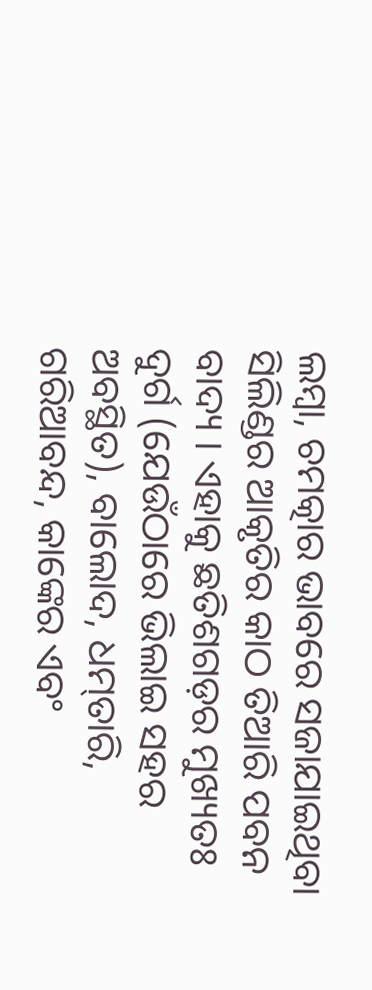ଲମ୍ବା, ଚମତ୍କାର ଭାବରେ ସଜାଯାଇଥିବା ସିଲିଣ୍ଡର ଆକୃତିର କାଠ ତିଆରି ପବନ ବାଦ୍ୟ । ଏହାକୁ ଛତିଶଗଡ଼ର ମୁଖ୍ୟତଃ ଦୁର୍ଗ (ଯେଉଁଠାରେ ଭିଲାଇ ସହର ଅବସ୍ଥିତ), ବାଲୋଦ, ଧମ୍‌ତାରି, ଗରିଆବନ୍ଦ, କାଙ୍କେର ଏବଂ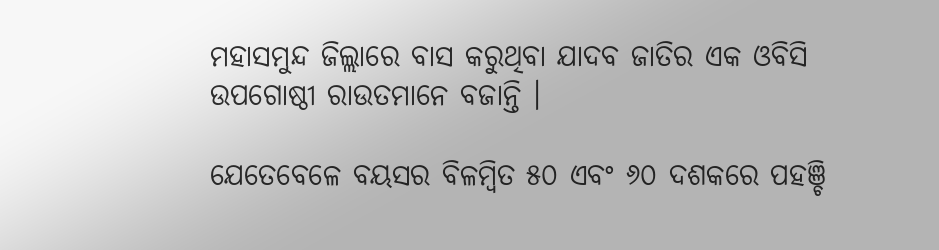ମହାସମୁନ୍ଦ ଜିଲ୍ଲାରେ ବାସ କରୁଥିବା ଯାଦବ ଜାତିର ଏକ ଓବିସି ଉପଗୋଷ୍ଠୀ ରାଉତମାନେ ବଜାନ୍ତି ।

ଯେତେବେଳେ ବୟସର ବିଳମ୍ବିତ ୫୦ ଏବଂ ୬୦ ଦଶକରେ ପହଞ୍ଚି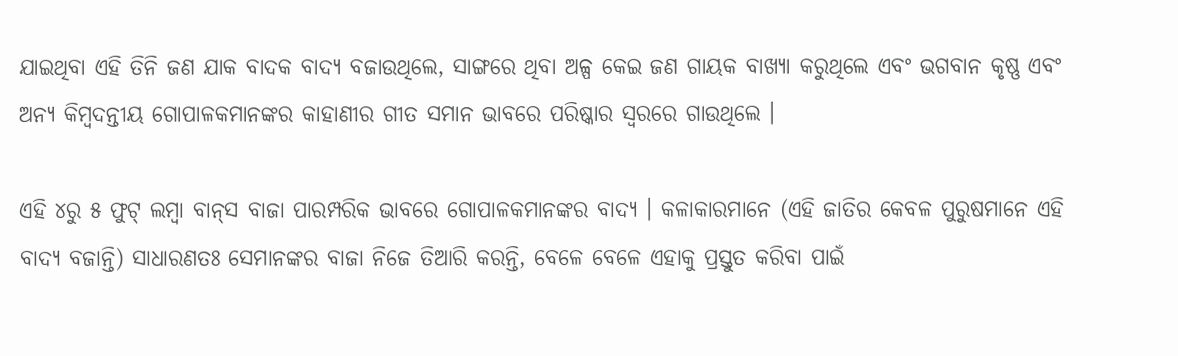ଯାଇଥିବା ଏହି ତିନି ଜଣ ଯାକ ବାଦକ ବାଦ୍ୟ ବଜାଉଥିଲେ, ସାଙ୍ଗରେ ଥିବା ଅଳ୍ପ କେଇ ଜଣ ଗାୟକ ବାଖ୍ୟା କରୁଥିଲେ ଏବଂ ଭଗବାନ କୃଷ୍ଣ ଏବଂ ଅନ୍ୟ କିମ୍ବଦନ୍ତୀୟ ଗୋପାଳକମାନଙ୍କର କାହାଣୀର ଗୀତ ସମାନ ଭାବରେ ପରିଷ୍କାର ସ୍ୱରରେ ଗାଉଥିଲେ ।

ଏହି ୪ରୁ ୫ ଫୁଟ୍ ଲମ୍ବା ବାନ୍‌ସ ବାଜା ପାରମ୍ପରିକ ଭାବରେ ଗୋପାଳକମାନଙ୍କର ବାଦ୍ୟ । କଳାକାରମାନେ (ଏହି ଜାତିର କେବଳ ପୁରୁଷମାନେ ଏହି ବାଦ୍ୟ ବଜାନ୍ତି) ସାଧାରଣତଃ ସେମାନଙ୍କର ବାଜା ନିଜେ ତିଆରି କରନ୍ତି, ବେଳେ ବେଳେ ଏହାକୁ ପ୍ରସ୍ତୁତ କରିବା ପାଇଁ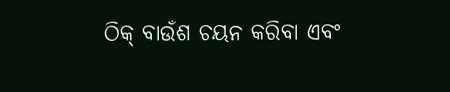ଠିକ୍‌ ବାଉଁଶ ଚୟନ କରିବା ଏବଂ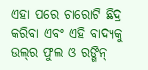ଏହା ପରେ ଚାରୋଟି ଛିଦ୍ର କରିବା ଏବଂ ଏହି ବାଦ୍ୟକୁ ଉଲ୍‌ର ଫୁଲ ଓ ରଙ୍ଗିନ୍‌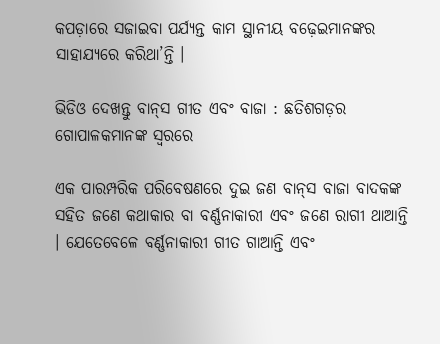କପଡ଼ାରେ ସଜାଇବା ପର୍ଯ୍ୟନ୍ତ କାମ ସ୍ଥାନୀୟ ବଢ଼େଇମାନଙ୍କର ସାହାଯ୍ୟରେ କରିଥା’ନ୍ତି ।

ଭିଡିଓ ଦେଖନ୍ତୁ ବାନ୍‌ସ ଗୀତ ଏବଂ ବାଜା : ଛତିଶଗଡ଼ର ଗୋପାଳକମାନଙ୍କ ସ୍ୱରରେ

ଏକ ପାରମ୍ପରିକ ପରିବେଷଣରେ ଦୁଇ ଜଣ ବାନ୍‌ସ ବାଜା ବାଦକଙ୍କ ସହିତ ଜଣେ କଥାକାର ବା ବର୍ଣ୍ଣନାକାରୀ ଏବଂ ଜଣେ ରାଗୀ ଥାଆନ୍ତି । ଯେତେବେଳେ ବର୍ଣ୍ଣନାକାରୀ ଗୀତ ଗାଆନ୍ତି ଏବଂ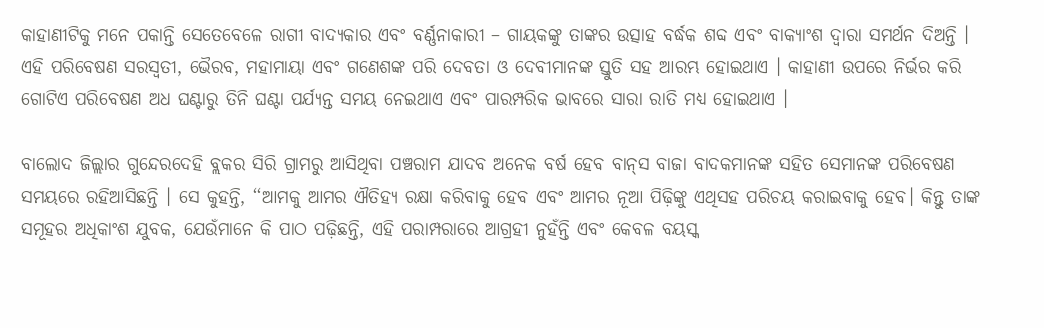କାହାଣୀଟିକୁ ମନେ ପକାନ୍ତି ସେତେବେଳେ ରାଗୀ ବାଦ୍ୟକାର ଏବଂ ବର୍ଣ୍ଣନାକାରୀ – ଗାୟକଙ୍କୁ ତାଙ୍କର ଉତ୍ସାହ ବର୍ଦ୍ଧକ ଶବ୍ଦ ଏବଂ ବାକ୍ୟାଂଶ ଦ୍ୱାରା ସମର୍ଥନ ଦିଅନ୍ତି । ଏହି ପରିବେଷଣ ସରସ୍ୱତୀ, ଭୈରବ, ମହାମାୟା ଏବଂ ଗଣେଶଙ୍କ ପରି ଦେବତା ଓ ଦେବୀମାନଙ୍କ ସ୍ତୁତି ସହ ଆରମ୍ଭ ହୋଇଥାଏ । କାହାଣୀ ଉପରେ ନିର୍ଭର କରି ଗୋଟିଏ ପରିବେଷଣ ଅଧ ଘଣ୍ଟାରୁ ତିନି ଘଣ୍ଟା ପର୍ଯ୍ୟନ୍ତ ସମୟ ନେଇଥାଏ ଏବଂ ପାରମ୍ପରିକ ଭାବରେ ସାରା ରାତି ମଧ୍ୟ ହୋଇଥାଏ ।

ବାଲୋଦ ଜିଲ୍ଲାର ଗୁନ୍ଦେରଦେହି ବ୍ଲକର ସିରି ଗ୍ରାମରୁ ଆସିଥିବା ପଞ୍ଚରାମ ଯାଦବ ଅନେକ ବର୍ଷ ହେବ ବାନ୍‌ସ ବାଜା ବାଦକମାନଙ୍କ ସହିତ ସେମାନଙ୍କ ପରିବେଷଣ ସମୟରେ ରହିଆସିଛନ୍ତି । ସେ କୁହନ୍ତି, ‘‘ଆମକୁ ଆମର ଐତିହ୍ୟ ରକ୍ଷା କରିବାକୁ ହେବ ଏବଂ ଆମର ନୂଆ ପିଢ଼ିଙ୍କୁ ଏଥିସହ ପରିଚୟ କରାଇବାକୁ ହେବ। କିନ୍ତୁ ତାଙ୍କ ସମୂହର ଅଧିକାଂଶ ଯୁବକ, ଯେଉଁମାନେ କି ପାଠ ପଢ଼ିଛନ୍ତି, ଏହି ପରାମ୍ପରାରେ ଆଗ୍ରହୀ ନୁହଁନ୍ତି ଏବଂ କେବଳ ବୟସ୍କ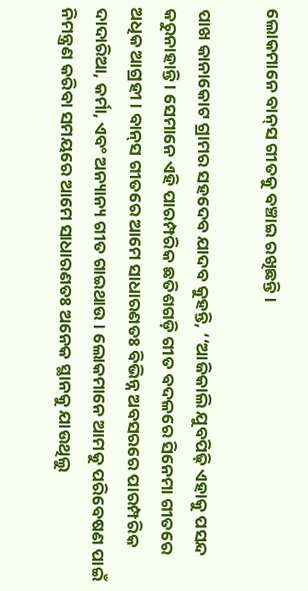ଲୋକମାନେ ବାନ୍‌ସ ଗୀତକୁ ବଞ୍ଚାଇ ରଖିଛନ୍ତି ।

ପାଖ କାନାକୋଟ ଗ୍ରାମର ସହଦେବ ଯାଦବ କୁହନ୍ତି, ‘‘ଆଜିକାଲି ଯୁବପିଢ଼ି ଏହାକୁ ପସନ୍ଦ କରୁନାହାନ୍ତି । ସେମାନେ ଏହି ପାରମ୍ପରିକ ଛତିଶଗଡ଼ି ଗୀତ ବଦଳରେ ସିନେମା ଗୀତରେ ଅଧିକ ଆଗ୍ରହୀ । ବାନ୍‌ସ ଗୀତରେ ଆମେ ସାଧାରଣତଃ ବିଭିନ୍ନ ଅବସରରେ ପାରମ୍ପରିକ ଦାଦାରିଆ, କର୍ମା, ଏବଂ ଅନ୍ୟାନ୍ୟ ଗୀତ ଗାଇଥାଉ । ଲୋକମାନେ ଆମକୁ ପରିବେଷଣ ପାଇଁ ନିମନ୍ତ୍ରଣ କରିବା ସମୟରେ ଆମେ ସାଧାରଣତଃ ଅନେକ ସ୍ଥାନକୁ ଯାଉଥିଲୁ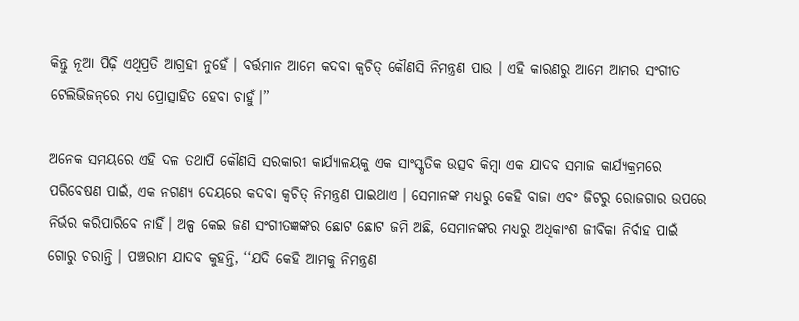କିନ୍ତୁ ନୂଆ ପିଢ଼ି ଏଥିପ୍ରତି ଆଗ୍ରହୀ ନୁହେଁ । ବର୍ତ୍ତମାନ ଆମେ କଦବା କ୍ୱଚିତ୍‌ କୌଣସି ନିମନ୍ତ୍ରଣ ପାଉ । ଏହି କାରଣରୁ ଆମେ ଆମର ସଂଗୀତ ଟେଲିଭିଜନ୍‌ରେ ମଧ୍ୟ ପ୍ରୋତ୍ସାହିତ ହେବା ଚାହୁଁ।’’

ଅନେକ ସମୟରେ ଏହି ଦଳ ତଥାପି କୌଣସି ସରକାରୀ କାର୍ଯ୍ୟାଳୟକୁ ଏକ ସାଂସ୍କୃତିକ ଉତ୍ସବ କିମ୍ବା ଏକ ଯାଦବ ସମାଜ କାର୍ଯ୍ୟକ୍ରମରେ ପରିବେଷଣ ପାଇଁ, ଏକ ନଗଣ୍ୟ ଦେୟରେ କଦବା କ୍ୱଚିତ୍‌ ନିମନ୍ତ୍ରଣ ପାଇଥାଏ । ସେମାନଙ୍କ ମଧ୍ୟରୁ କେହି ବାଜା ଏବଂ ଜିଟରୁ ରୋଜଗାର ଉପରେ ନିର୍ଭର କରିପାରିବେ ନାହିଁ। ଅଳ୍ପ କେଇ ଜଣ ସଂଗୀତଜ୍ଞଙ୍କର ଛୋଟ ଛୋଟ ଜମି ଅଛି, ସେମାନଙ୍କର ମଧ୍ୟରୁ ଅଧିକାଂଶ ଜୀବିକା ନିର୍ବାହ ପାଇଁ ଗୋରୁ ଚରାନ୍ତି । ପଞ୍ଚରାମ ଯାଦବ କୁହନ୍ତି, ‘‘ଯଦି କେହି ଆମକୁ ନିମନ୍ତ୍ରଣ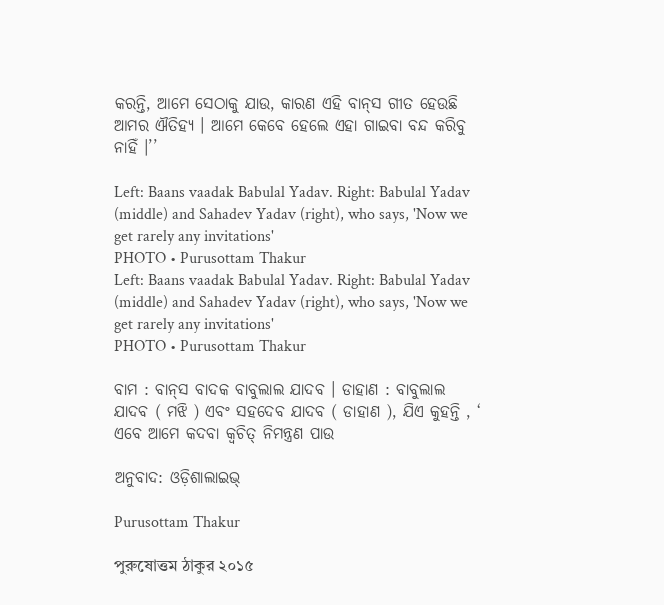କରନ୍ତି, ଆମେ ସେଠାକୁ ଯାଉ, କାରଣ ଏହି ବାନ୍‌ସ ଗୀତ ହେଉଛି ଆମର ଐତିହ୍ୟ । ଆମେ କେବେ ହେଲେ ଏହା ଗାଇବା ବନ୍ଦ କରିବୁ ନାହିଁ ।’’

Left: Baans vaadak Babulal Yadav. Right: Babulal Yadav (middle) and Sahadev Yadav (right), who says, 'Now we get rarely any invitations'
PHOTO • Purusottam Thakur
Left: Baans vaadak Babulal Yadav. Right: Babulal Yadav (middle) and Sahadev Yadav (right), who says, 'Now we get rarely any invitations'
PHOTO • Purusottam Thakur

ବାମ : ବାନ୍‌ସ ବାଦକ ବାବୁଲାଲ ଯାଦବ । ଡାହାଣ : ବାବୁଲାଲ ଯାଦବ ( ମଝି ) ଏବଂ ସହଦେବ ଯାଦବ ( ଡାହାଣ ), ଯିଏ କୁହନ୍ତି , ‘ ଏବେ ଆମେ କଦବା କ୍ୱଚିତ୍‌ ନିମନ୍ତ୍ରଣ ପାଉ

ଅନୁବାଦ: ଓଡ଼ିଶାଲାଇଭ୍‍

Purusottam Thakur

পুরুষোত্তম ঠাকুর ২০১৫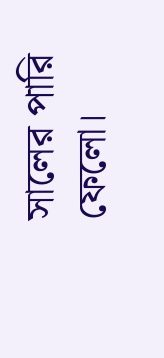সালের পারি ফেলো।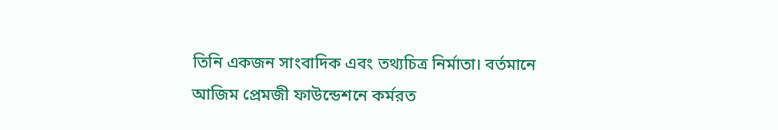তিনি একজন সাংবাদিক এবং তথ্যচিত্র নির্মাতা। বর্তমানে আজিম প্রেমজী ফাউন্ডেশনে কর্মরত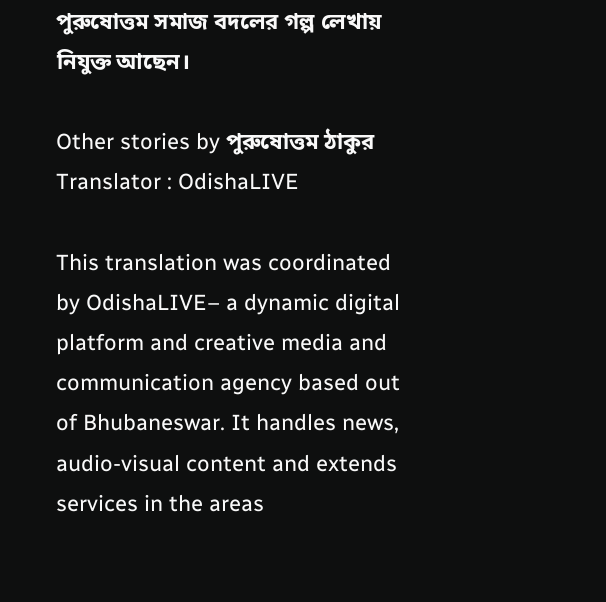পুরুষোত্তম সমাজ বদলের গল্প লেখায় নিযুক্ত আছেন।

Other stories by পুরুষোত্তম ঠাকুর
Translator : OdishaLIVE

This translation was coordinated by OdishaLIVE– a dynamic digital platform and creative media and communication agency based out of Bhubaneswar. It handles news, audio-visual content and extends services in the areas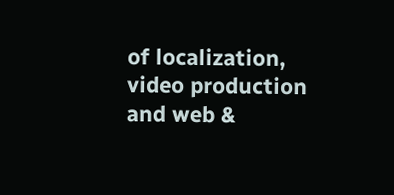of localization, video production and web &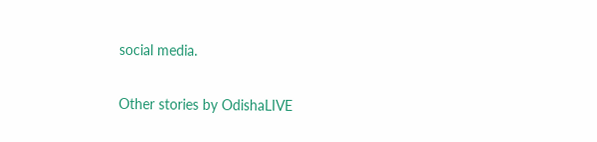social media.

Other stories by OdishaLIVE